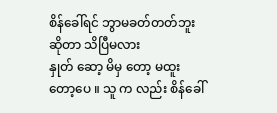စိန်ခေါ်ရင် ဘွာမခတ်တတ်ဘူးဆိုတာ သိပြီမလား
နှုတ် ဆော့ မိမှ တော့ မထူး တော့ပေ ။ သူ က လည်း စိန်ခေါ်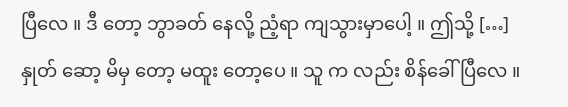ပြီလေ ။ ဒီ တော့ ဘွာခတ် နေလို့ ညံ့ရာ ကျသွားမှာပေါ့ ။ ဤသို့ […]
နှုတ် ဆော့ မိမှ တော့ မထူး တော့ပေ ။ သူ က လည်း စိန်ခေါ်ပြီလေ ။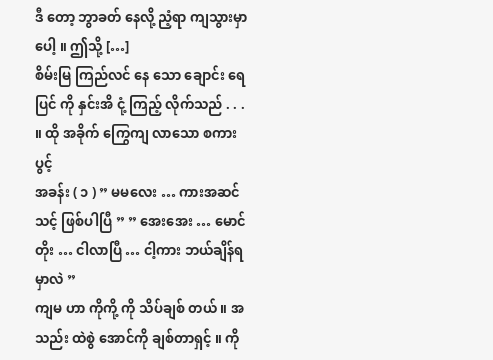ဒီ တော့ ဘွာခတ် နေလို့ ညံ့ရာ ကျသွားမှာပေါ့ ။ ဤသို့ […]
စိမ်းမြ ကြည်လင် နေ သော ချောင်း ရေပြင် ကို နှင်းအိ ငုံ့ ကြည့် လိုက်သည် . . . ။ ထို အခိုက် ကြွေကျ လာသော စကားပွင့်
အခန်း ( ၁ ) ” မမလေး … ကားအဆင်သင့် ဖြစ်ပါပြီ ” ” အေးအေး … မောင်တိုး … ငါလာပြီ … ငါ့ကား ဘယ်ချိန်ရမှာလဲ ”
ကျမ ဟာ ကိုကို့ ကို သိပ်ချစ် တယ် ။ အသည်း ထဲစွဲ အောင်ကို ချစ်တာရှင့် ။ ကို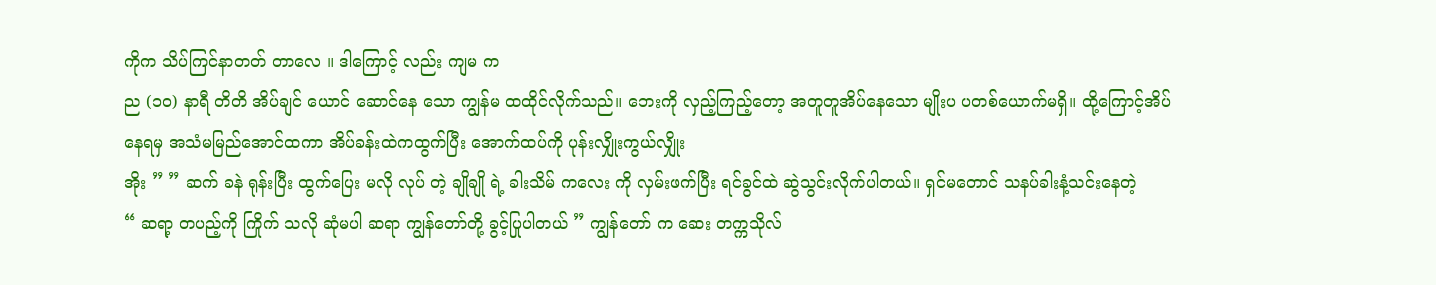ကိုက သိပ်ကြင်နာတတ် တာလေ ။ ဒါကြောင့် လည်း ကျမ က
ည (၁၀) နာရီ တိတိ အိပ်ချင် ယောင် ဆောင်နေ သော ကျွန်မ ထထိုင်လိုက်သည်။ ဘေးကို လှည့်ကြည့်တော့ အတူတူအိပ်နေသော မျိုးပ ပတစ်ယောက်မရှိ။ ထို့ကြောင့်အိပ်နေရမှ အသံမမြည်အောင်ထကာ အိပ်ခန်းထဲကထွက်ပြီး အောက်ထပ်ကို ပုန်းလျှိုးကွယ်လျှိုး
အိုး ” ” ဆက် ခနဲ ရုန်းပြီး ထွက်ပြေး မလို လုပ် တဲ့ ချိုချို ရဲ့ ခါးသိမ် ကလေး ကို လှမ်းဖက်ပြီး ရင်ခွင်ထဲ ဆွဲသွင်းလိုက်ပါတယ်။ ရှင်မတောင် သနပ်ခါးနံ့သင်းနေတဲ့
“ ဆရာ့ တပည့်ကို ကြိုက် သလို ဆုံမပါ ဆရာ ကျွန်တော်တို့ ခွင့်ပြုပါတယ် ” ကျွန်တော် က ဆေး တက္ကသိုလ်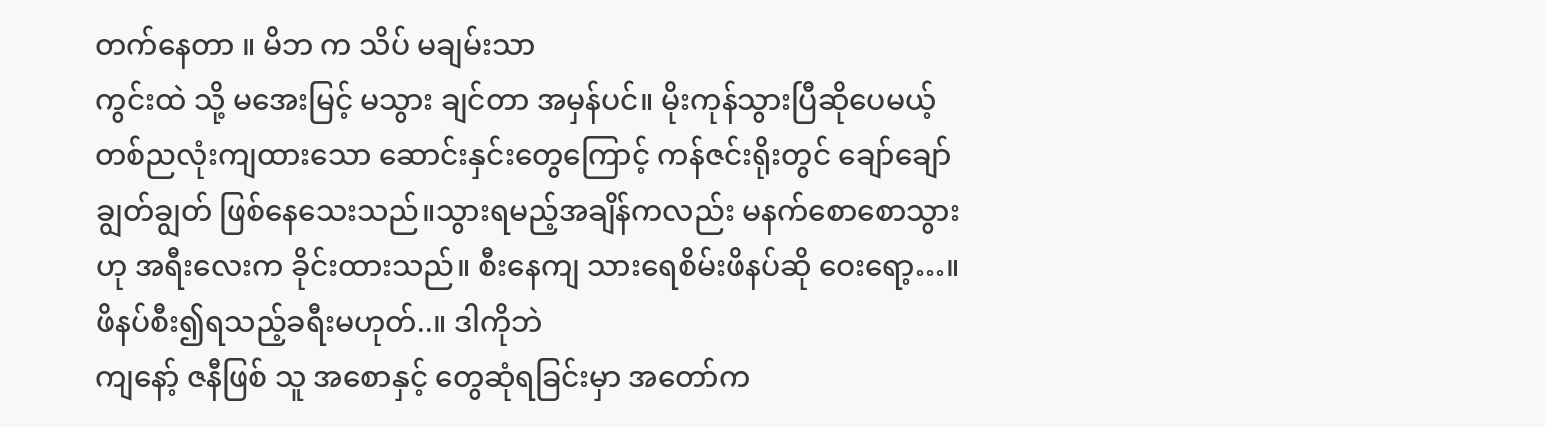တက်နေတာ ။ မိဘ က သိပ် မချမ်းသာ
ကွင်းထဲ သို့ မအေးမြင့် မသွား ချင်တာ အမှန်ပင်။ မိုးကုန်သွားပြီဆိုပေမယ့် တစ်ညလုံးကျထားသော ဆောင်းနှင်းတွေကြောင့် ကန်ဇင်းရိုးတွင် ချော်ချော်ချွတ်ချွတ် ဖြစ်နေသေးသည်။သွားရမည့်အချိန်ကလည်း မနက်စောစောသွားဟု အရီးလေးက ခိုင်းထားသည်။ စီးနေကျ သားရေစိမ်းဖိနပ်ဆို ဝေးရော့…။ ဖိနပ်စီး၍ရသည့်ခရီးမဟုတ်..။ ဒါကိုဘဲ
ကျနော့် ဇနီဖြစ် သူ အစောနှင့် တွေဆုံရခြင်းမှာ အတော်က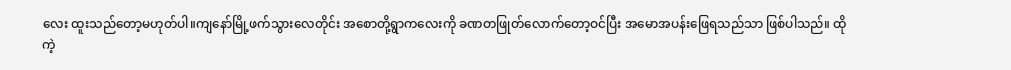လေး ထူးသည်တော့မဟုတ်ပါ။ကျနော်မြို့ဖက်သွားလေတိုင်း အစောတို့ရွာကလေးကို ခဏတဖြုတ်လောက်တော့ဝင်ပြီး အမောအပန်းဖြေရသည်သာ ဖြစ်ပါသည်။ ထိုကဲ့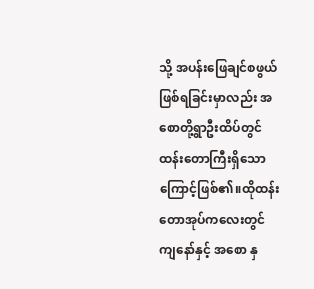သို့ အပန်းဖြေချင်စဖွယ်ဖြစ်ရခြင်းမှာလည်း အစောတို့ရွာဦးထိပ်တွင် ထန်းတောကြီးရှိသောကြောင့်ဖြစ်၏။ထိုထန်းတောအုပ်ကလေးတွင် ကျနော်နှင့် အစော နှ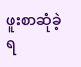ဖူးစာဆုံခဲ့ရ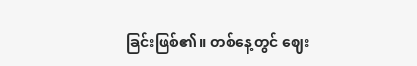ခြင်းဖြစ်၏။ တစ်နေ့တွင် ဈေး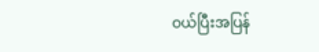ဝယ်ပြီးအပြန်